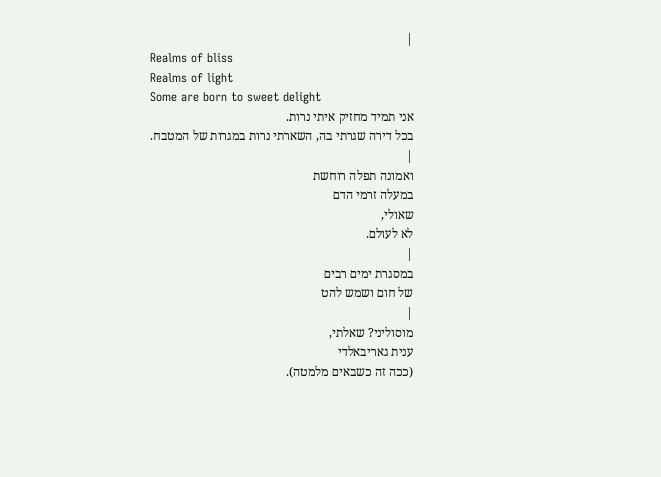|
Realms of bliss
Realms of light
Some are born to sweet delight
אני תמיד מחזיק איתי נרות.
בכל דירה שגרתי בה, השארתי נרות במגרות של המטבח.
|
ואמונה תפלה רוחשת
במעלה זרמי הדם
שאולי,
לא לעולם.
|
במסגרת ימים רבים
של חום ושמש להט
|
מוסוליני? שאלתי,
ענית גאריבאלדי
(ככה זה כשבאים מלמטה).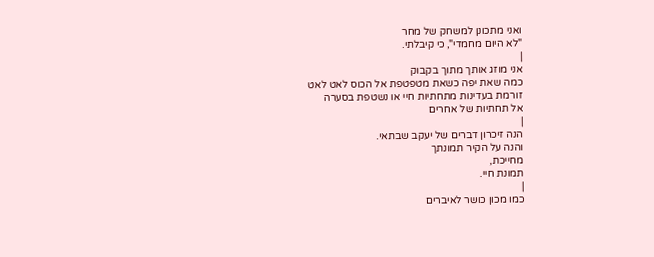ואני מתכונן למשחק של מחר
"לא היום מחמדי", כי קיבלתי.
|
אני מוזג אותך מתוך בקבוק
כמה שאת יפה כשאת מטפטפת אל הכוס לאט לאט
זורמת בעדינות מתחתיות חיי או נשטפת בסערה
אל תחתיות של אחרים
|
הנה זיכרון דברים של יעקב שבתאי.
והנה על הקיר תמונתך
מחייכת,
תמונת חיי.
|
כמו מכון כושר לאיברים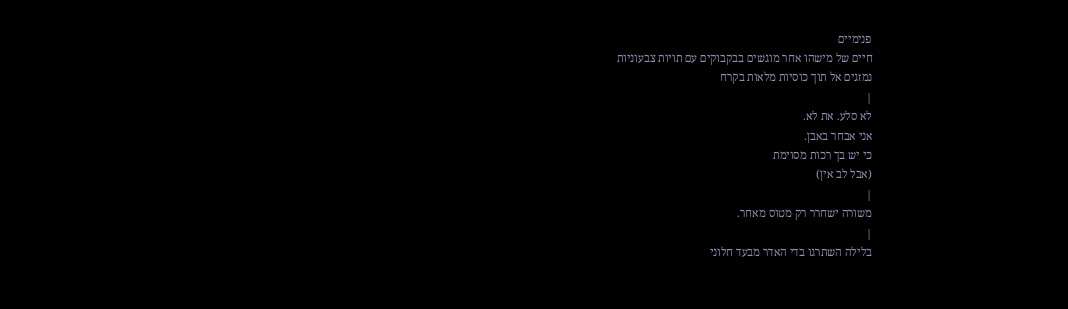פנימיים
חיים של מישהו אחר מוגשים בבקבוקים עם תויות צבעוניות
נמזגים אל תוך כוסיות מלאות בקרח
|
לא סלע. את לא.
אני אבחר באבן.
כי יש בך רכות מסוימת
(אבל לב אין)
|
משורה ישחרר רק מטוס מאחר.
|
בלילה השתרגו בדי האדר מבעד חלוני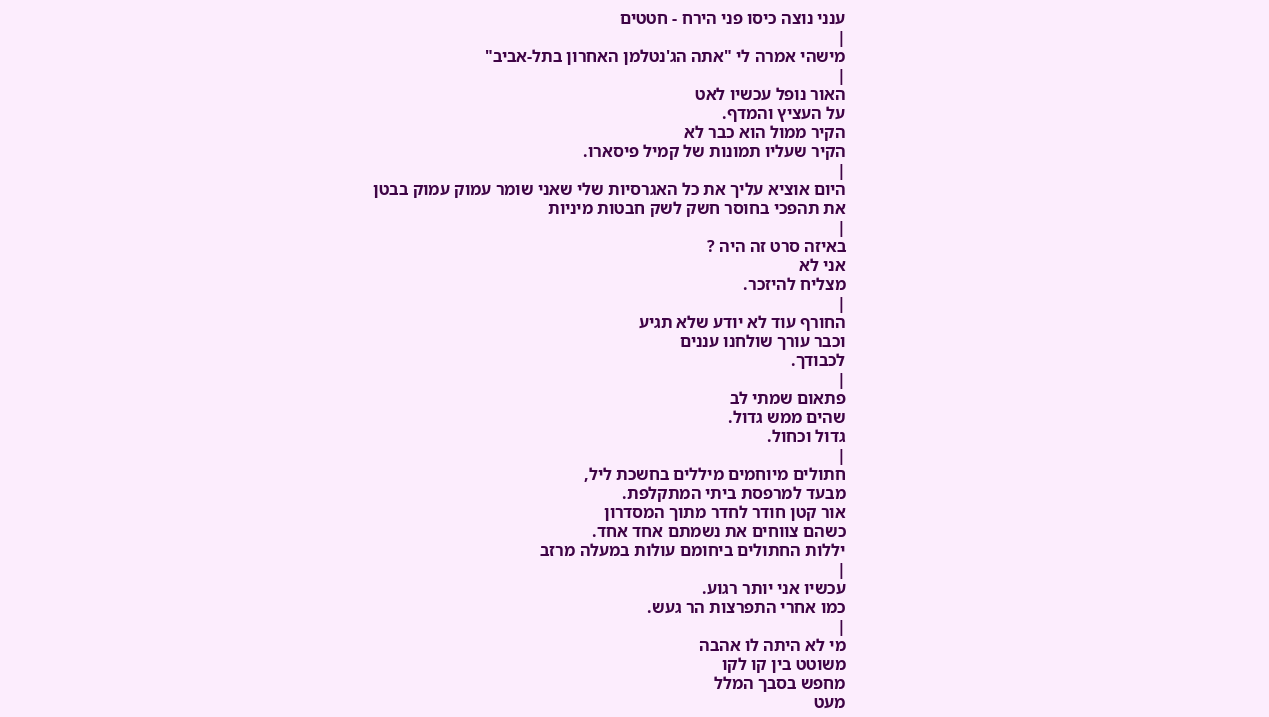ענני נוצה כיסו פני הירח - חטטים
|
מישהי אמרה לי "אתה הג'נטלמן האחרון בתל-אביב"
|
האור נופל עכשיו לאט
על העציץ והמדף.
הקיר ממול הוא כבר לא
הקיר שעליו תמונות של קמיל פיסארו.
|
היום אוציא עליך את כל האגרסיות שלי שאני שומר עמוק עמוק בבטן
את תהפכי בחוסר חשק לשק חבטות מיניות
|
באיזה סרט זה היה ?
אני לא
מצליח להיזכר.
|
החורף עוד לא יודע שלא תגיע
וכבר עורך שולחנו עננים
לכבודך.
|
פתאום שמתי לב
שהים ממש גדול.
גדול וכחול.
|
חתולים מיוחמים מיללים בחשכת ליל,
מבעד למרפסת ביתי המתקלפת.
אור קטן חודר לחדר מתוך המסדרון
כשהם צווחים את נשמתם אחד אחד.
יללות החתולים ביחומם עולות במעלה מרזב
|
עכשיו אני יותר רגוע.
כמו אחרי התפרצות הר געש.
|
מי לא היתה לו אהבה
משוטט בין קו לקו
מחפש בסבך המלל
מעט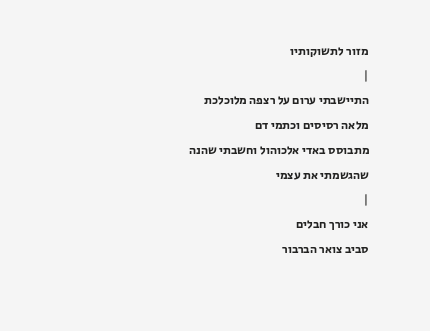מזור לתשוקותיו
|
התיישבתי ערום על רצפה מלוכלכת
מלאה רסיסים וכתמי דם
מתבוסס באדי אלכוהול וחשבתי שהנה
שהגשמתי את עצמי
|
אני כורך חבלים
סביב צואר הברבור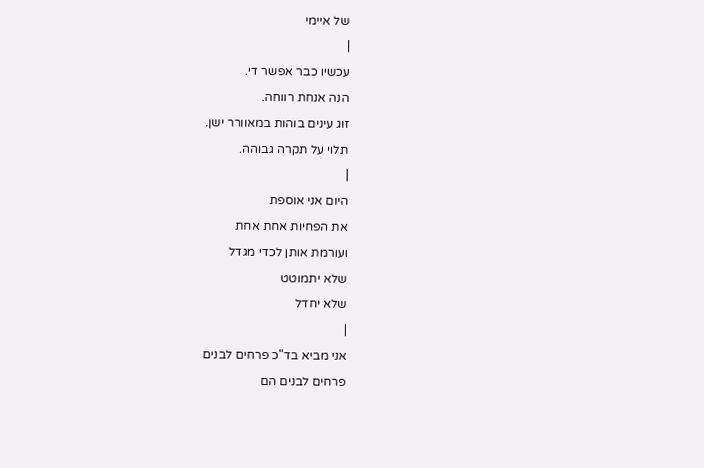של איימי
|
עכשיו כבר אפשר די.
הנה אנחת רווחה.
זוג עינים בוהות במאוורר ישן.
תלוי על תקרה גבוהה.
|
היום אני אוספת
את הפחיות אחת אחת
ועורמת אותן לכדי מגדל
שלא יתמוטט
שלא יחדל
|
אני מביא בד"כ פרחים לבנים
פרחים לבנים הם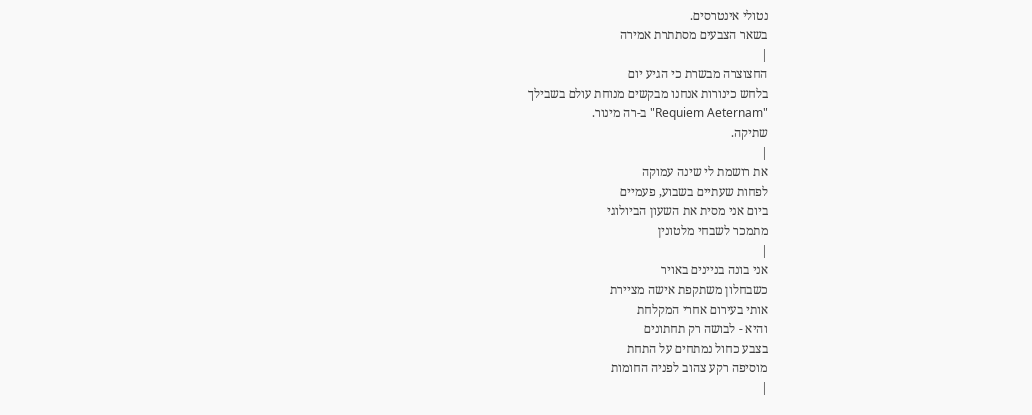נטולי אינטרסים.
בשאר הצבעים מסתתרת אמירה
|
החצוצרה מבשרת כי הגיע יום
בלחש כינורות אנחנו מבקשים מנוחת עולם בשבילך
"Requiem Aeternam" ב-רה מינור.
שתיקה.
|
את רושמת לי שינה עמוקה
לפחות שעתיים בשבוע, פעמיים
ביום אני מסית את השעון הביולוגי
מתמכר לשבחי מלטונין
|
אני בונה בניינים באויר
כשבחלון משתקפת אישה מציירת
אותי בעירום אחרי המקלחת
והיא - לבושה רק תחתונים
בצבע כחול נמתחים על התחת
מוסיפה רקע צהוב לפניה החומות
|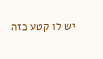יש לו קטע כזה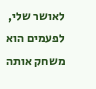לאושר שלי, לפעמים הוא משחק אותה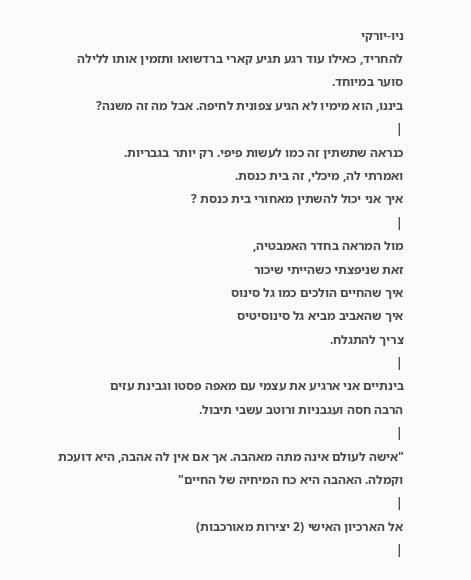ניו-יורקי
להחריד, כאילו עוד רגע תגיע קארי ברדשואו ותזמין אותו ללילה
סוער במיוחד.
ביננו, הוא מימיו לא הגיע צפונית לחיפה. אבל מה זה משנה?
|
כנראה שתשתין זה כמו לעשות פיפי. רק יותר בגבריות.
ואמרתי לה, מיכלי, זה בית כנסת.
איך אני יכול להשתין מאחורי בית כנסת ?
|
מול המראה בחדר האמבטיה,
זאת שניפצתי כשהייתי שיכור
איך שהחיים הולכים כמו גל סינוס
איך שהאביב מביא גל סינוסיטיס
צריך להתגלח.
|
בינתיים אני ארגיע את עצמי עם מאפה פסטו וגבינת עזים
הרבה חסה ועגבניות ורוטב עשבי תיבול.
|
"אישה לעולם אינה מתה מאהבה. אך אם אין לה אהבה, היא דועכת
וקמלה. האהבה היא כח המיחיה של החיים"
|
אל הארכיון האישי (2 יצירות מאורכבות)
|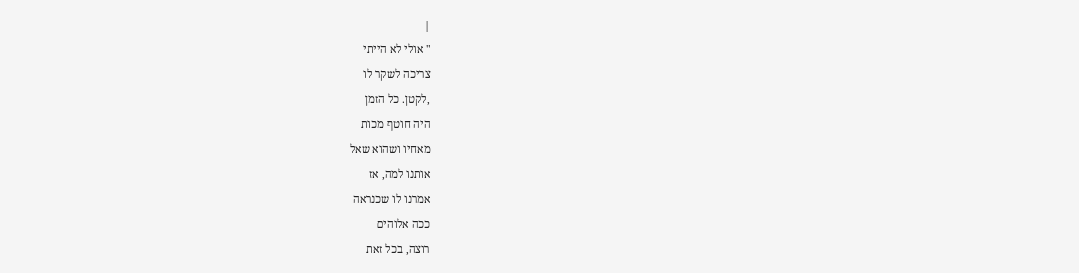|
" אולי לא הייתי
צריכה לשקר לו
,לקטן. כל הזמן
היה חוטף מכות
מאחיו ושהוא שאל
אותנו למה, אז
אמרנו לו שכנראה
ככה אלוהים
רוצה, בכל זאת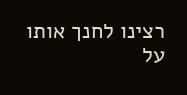רצינו לחנך אותו
על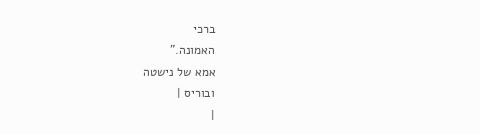ברכי
האמונה."
אמא של נישטה
ובוריס |
|